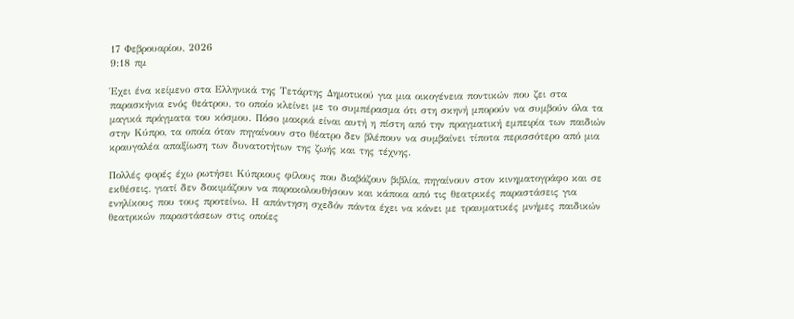17 Φεβρουαρίου, 2026
9:18 πμ

Έχει ένα κείμενο στα Ελληνικά της Τετάρτης Δημοτικού για μια οικογένεια ποντικών που ζει στα παρασκήνια ενός θεάτρου, το οποίο κλείνει με το συμπέρασμα ότι στη σκηνή μπορούν να συμβούν όλα τα μαγικά πράγματα του κόσμου. Πόσο μακριά είναι αυτή η πίστη από την πραγματική εμπειρία των παιδιών στην Κύπρο, τα οποία όταν πηγαίνουν στο θέατρο δεν βλέπουν να συμβαίνει τίποτα περισσότερο από μια κραυγαλέα απαξίωση των δυνατοτήτων της ζωής και της τέχνης.

Πολλές φορές έχω ρωτήσει Κύπριους φίλους που διαβάζουν βιβλία, πηγαίνουν στον κινηματογράφο και σε εκθέσεις, γιατί δεν δοκιμάζουν να παρακολουθήσουν και κάποια από τις θεατρικές παραστάσεις για ενηλίκους που τους προτείνω. Η απάντηση σχεδόν πάντα έχει να κάνει με τραυματικές μνήμες παιδικών θεατρικών παραστάσεων στις οποίες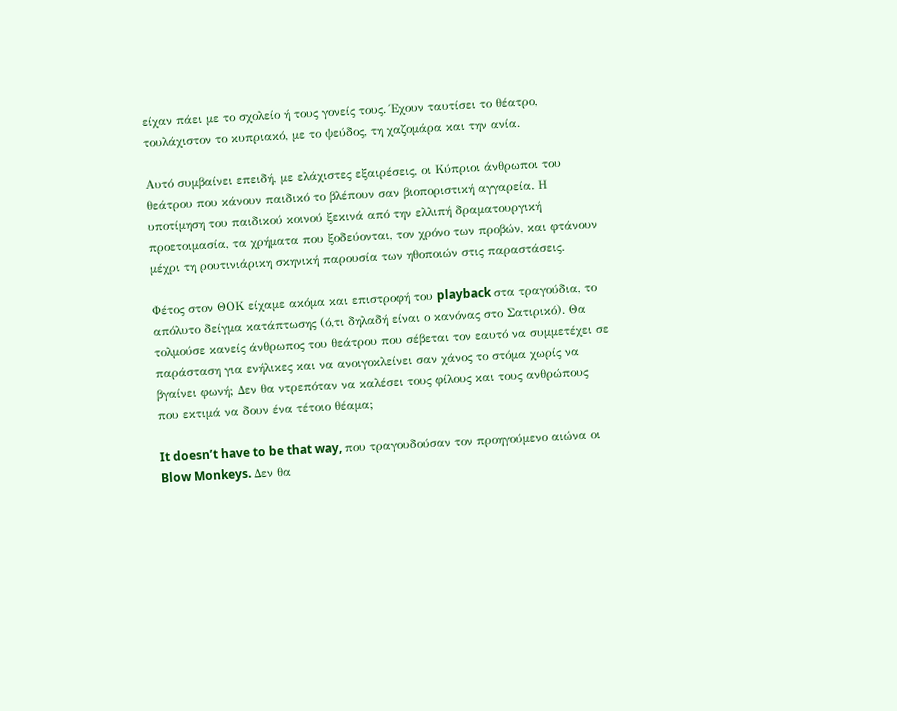είχαν πάει με το σχολείο ή τους γονείς τους. Έχουν ταυτίσει το θέατρο, τουλάχιστον το κυπριακό, με το ψεύδος, τη χαζομάρα και την ανία.

Αυτό συμβαίνει επειδή, με ελάχιστες εξαιρέσεις, οι Κύπριοι άνθρωποι του θεάτρου που κάνουν παιδικό το βλέπουν σαν βιοποριστική αγγαρεία. Η υποτίμηση του παιδικού κοινού ξεκινά από την ελλιπή δραματουργική προετοιμασία, τα χρήματα που ξοδεύονται, τον χρόνο των προβών, και φτάνουν μέχρι τη ρουτινιάρικη σκηνική παρουσία των ηθοποιών στις παραστάσεις.

Φέτος στον ΘΟΚ είχαμε ακόμα και επιστροφή του playback στα τραγούδια, το απόλυτο δείγμα κατάπτωσης (ό,τι δηλαδή είναι ο κανόνας στο Σατιρικό). Θα τολμούσε κανείς άνθρωπος του θεάτρου που σέβεται τον εαυτό να συμμετέχει σε παράσταση για ενήλικες και να ανοιγοκλείνει σαν χάνος το στόμα χωρίς να βγαίνει φωνή; Δεν θα ντρεπόταν να καλέσει τους φίλους και τους ανθρώπους που εκτιμά να δουν ένα τέτοιο θέαμα;

It doesn’t have to be that way, που τραγουδούσαν τον προηγούμενο αιώνα οι Blow Monkeys. Δεν θα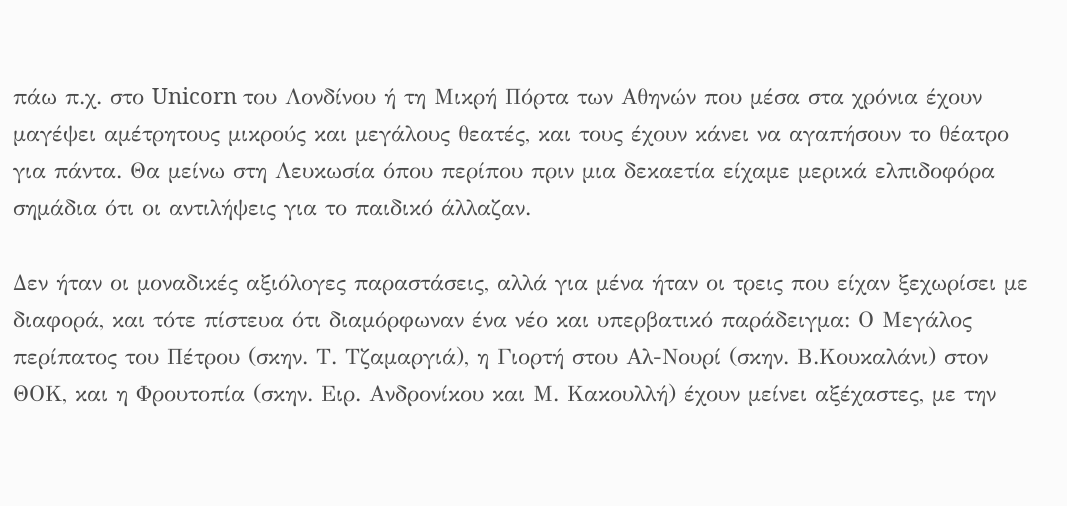πάω π.χ. στο Unicorn του Λονδίνου ή τη Μικρή Πόρτα των Αθηνών που μέσα στα χρόνια έχουν μαγέψει αμέτρητους μικρούς και μεγάλους θεατές, και τους έχουν κάνει να αγαπήσουν το θέατρο για πάντα. Θα μείνω στη Λευκωσία όπου περίπου πριν μια δεκαετία είχαμε μερικά ελπιδοφόρα σημάδια ότι οι αντιλήψεις για το παιδικό άλλαζαν.

Δεν ήταν οι μοναδικές αξιόλογες παραστάσεις, αλλά για μένα ήταν οι τρεις που είχαν ξεχωρίσει με διαφορά, και τότε πίστευα ότι διαμόρφωναν ένα νέο και υπερβατικό παράδειγμα: Ο Μεγάλος περίπατος του Πέτρου (σκην. Τ. Τζαμαργιά), η Γιορτή στου Αλ-Νουρί (σκην. Β.Κουκαλάνι) στον ΘΟΚ, και η Φρουτοπία (σκην. Ειρ. Ανδρονίκου και Μ. Κακουλλή) έχουν μείνει αξέχαστες, με την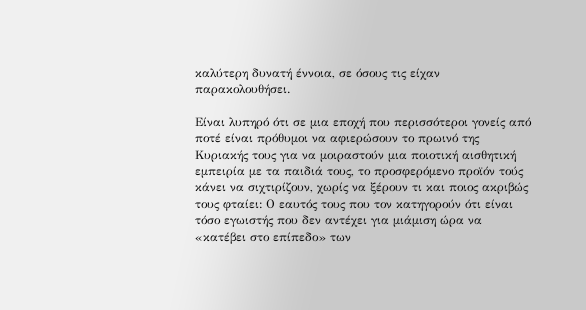καλύτερη δυνατή έννοια, σε όσους τις είχαν παρακολουθήσει.

Είναι λυπηρό ότι σε μια εποχή που περισσότεροι γονείς από ποτέ είναι πρόθυμοι να αφιερώσουν το πρωινό της Κυριακής τους για να μοιραστούν μια ποιοτική αισθητική εμπειρία με τα παιδιά τους, το προσφερόμενο προϊόν τούς κάνει να σιχτιρίζουν, χωρίς να ξέρουν τι και ποιος ακριβώς τους φταίει: Ο εαυτός τους που τον κατηγορούν ότι είναι τόσο εγωιστής που δεν αντέχει για μιάμιση ώρα να «κατέβει στο επίπεδο» των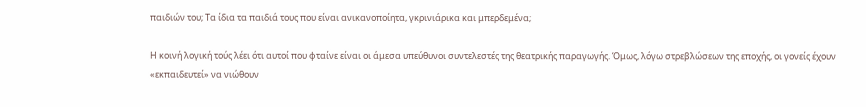παιδιών του; Τα ίδια τα παιδιά τους που είναι ανικανοποίητα, γκρινιάρικα και μπερδεμένα;

Η κοινή λογική τούς λέει ότι αυτοί που φταίνε είναι οι άμεσα υπεύθυνοι συντελεστές της θεατρικής παραγωγής. Όμως, λόγω στρεβλώσεων της εποχής, οι γονείς έχουν «εκπαιδευτεί» να νιώθουν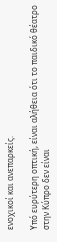ενοχικοί και ανεπαρκείς.

Υπό ευρύτερη οπτική, είναι αλήθεια ότι το παιδικό θέατρο στην Κύπρο δεν είναι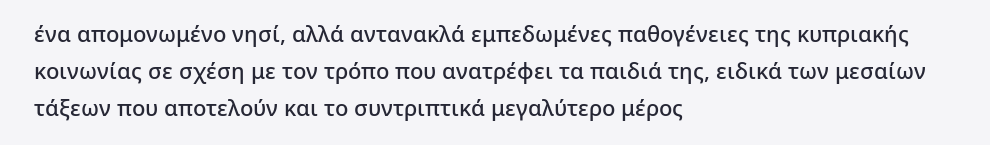ένα απομονωμένο νησί, αλλά αντανακλά εμπεδωμένες παθογένειες της κυπριακής κοινωνίας σε σχέση με τον τρόπο που ανατρέφει τα παιδιά της, ειδικά των μεσαίων τάξεων που αποτελούν και το συντριπτικά μεγαλύτερο μέρος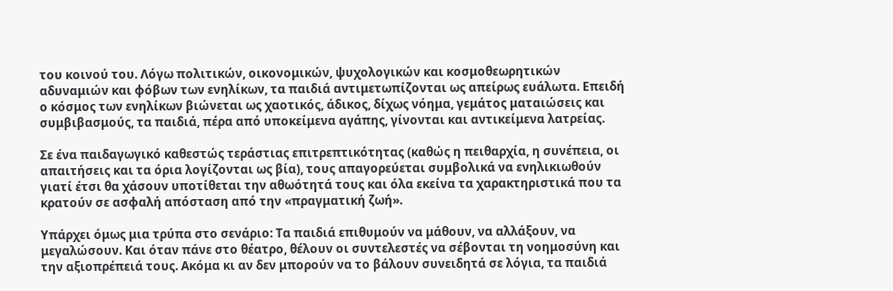του κοινού του. Λόγω πολιτικών, οικονομικών, ψυχολογικών και κοσμοθεωρητικών αδυναμιών και φόβων των ενηλίκων, τα παιδιά αντιμετωπίζονται ως απείρως ευάλωτα. Επειδή ο κόσμος των ενηλίκων βιώνεται ως χαοτικός, άδικος, δίχως νόημα, γεμάτος ματαιώσεις και συμβιβασμούς, τα παιδιά, πέρα από υποκείμενα αγάπης, γίνονται και αντικείμενα λατρείας.

Σε ένα παιδαγωγικό καθεστώς τεράστιας επιτρεπτικότητας (καθώς η πειθαρχία, η συνέπεια, οι απαιτήσεις και τα όρια λογίζονται ως βία), τους απαγορεύεται συμβολικά να ενηλικιωθούν γιατί έτσι θα χάσουν υποτίθεται την αθωότητά τους και όλα εκείνα τα χαρακτηριστικά που τα κρατούν σε ασφαλή απόσταση από την «πραγματική ζωή».

Υπάρχει όμως μια τρύπα στο σενάριο: Τα παιδιά επιθυμούν να μάθουν, να αλλάξουν, να μεγαλώσουν. Και όταν πάνε στο θέατρο, θέλουν οι συντελεστές να σέβονται τη νοημοσύνη και την αξιοπρέπειά τους. Ακόμα κι αν δεν μπορούν να το βάλουν συνειδητά σε λόγια, τα παιδιά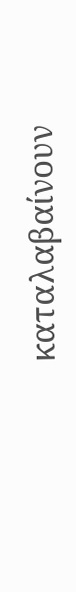καταλαβαίνουν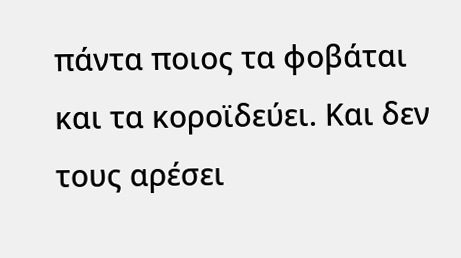πάντα ποιος τα φοβάται και τα κοροϊδεύει. Και δεν τους αρέσει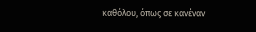καθόλου, όπως σε κανέναν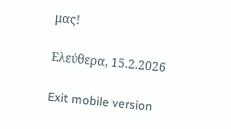μας!

Ελεύθερα, 15.2.2026

Exit mobile version